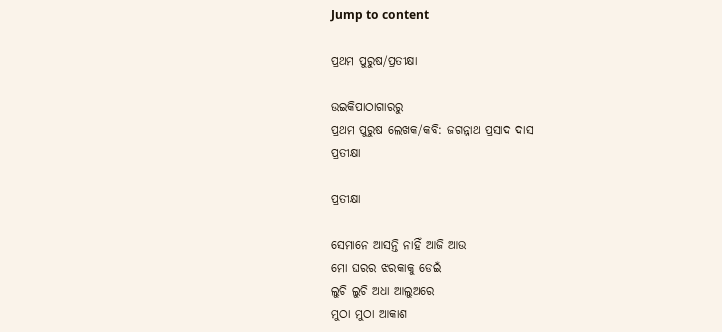Jump to content

ପ୍ରଥମ ପୁରୁଷ/ପ୍ରତୀକ୍ଷା

ଉଇକିପାଠାଗାର‌ରୁ
ପ୍ରଥମ ପୁରୁଷ ଲେଖକ/କବି: ଜଗନ୍ନାଥ ପ୍ରସାଦ ଦାସ
ପ୍ରତୀକ୍ଷା

ପ୍ରତୀକ୍ଷା

ସେମାନେ ଆସନ୍ତି ନାହିଁ ଆଜି ଆଉ
ମୋ ଘରର ଝରକାକୁ ଡେଇଁ
ଲୁଚି ଲୁଚି ଅଧା ଆଲୁଅରେ
ମୁଠା ମୁଠା ଆକାଶ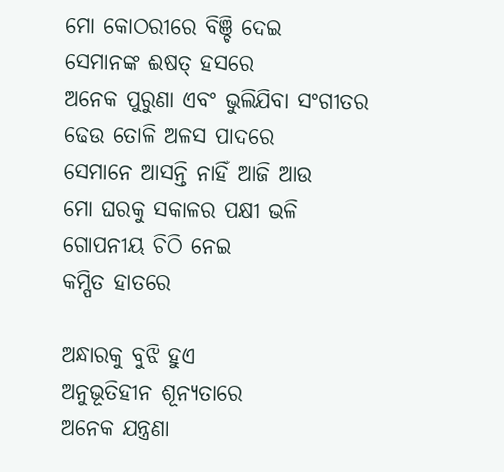ମୋ କୋଠରୀରେ ବିଞ୍ଚି ଦେଇ
ସେମାନଙ୍କ ଈଷତ୍ ହସରେ
ଅନେକ ପୁରୁଣା ଏବଂ ଭୁଲିଯିବା ସଂଗୀତର
ଢେଉ ତୋଳି ଅଳସ ପାଦରେ
ସେମାନେ ଆସନ୍ତି ନାହିଁ ଆଜି ଆଉ
ମୋ ଘରକୁ ସକାଳର ପକ୍ଷୀ ଭଳି
ଗୋପନୀୟ ଚିଠି ନେଇ
କମ୍ପିତ ହାତରେ

ଅନ୍ଧାରକୁ ବୁଝି ହୁଏ
ଅନୁଭୂତିହୀନ ଶୂନ୍ୟତାରେ
ଅନେକ ଯନ୍ତ୍ରଣା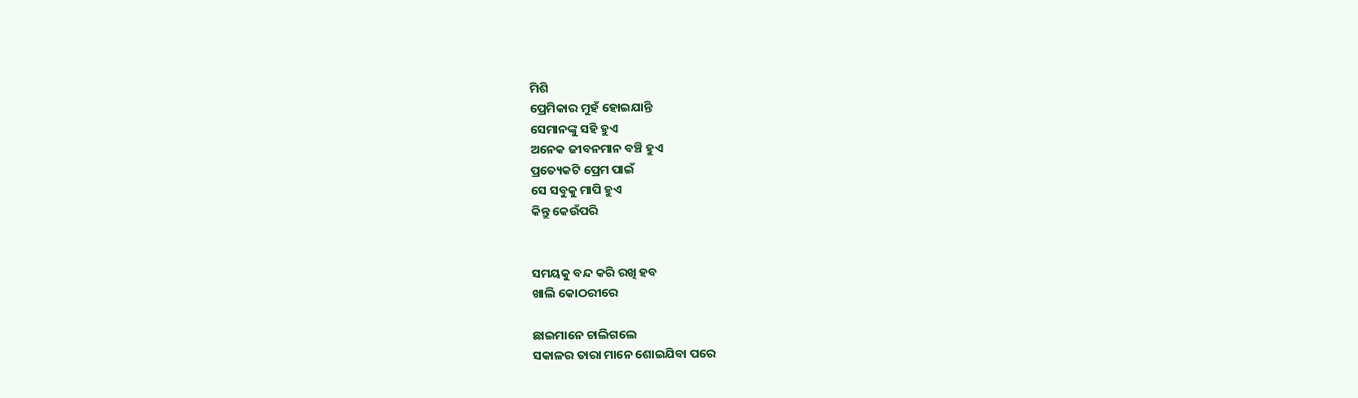ମିଶି
ପ୍ରେମିକାର ମୁହଁ ହୋଇଯାନ୍ତି
ସେମାନଙ୍କୁ ସହି ହୁଏ
ଅନେକ ଜୀବନମାନ ବଞ୍ଚି ହୁଏ
ପ୍ରତ୍ୟେକଟି ପ୍ରେମ ପାଇଁ
ସେ ସବୁକୁ ମାପି ହୁଏ
କିନ୍ତୁ କେଉଁପରି


ସମୟକୁ ବନ୍ଦ କରି ରଖି ହବ
ଖାଲି କୋଠରୀରେ

ଛାଇମାନେ ଚାଲିଗଲେ
ସକାଳର ତାରା ମାନେ ଶୋଇଯିବା ପରେ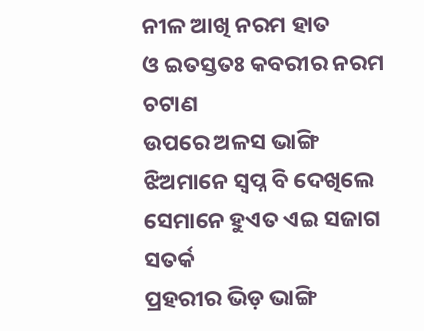ନୀଳ ଆଖି ନରମ ହାତ
ଓ ଇତସ୍ତତଃ କବରୀର ନରମ ଚଟାଣ
ଉପରେ ଅଳସ ଭାଙ୍ଗି
ଝିଅମାନେ ସ୍ୱପ୍ନ ବି ଦେଖିଲେ
ସେମାନେ ହୁଏତ ଏଇ ସଜାଗ ସତର୍କ
ପ୍ରହରୀର ଭିଡ଼ ଭାଙ୍ଗି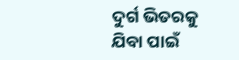ଦୁର୍ଗ ଭିତରକୁ
ଯିବା ପାଇଁ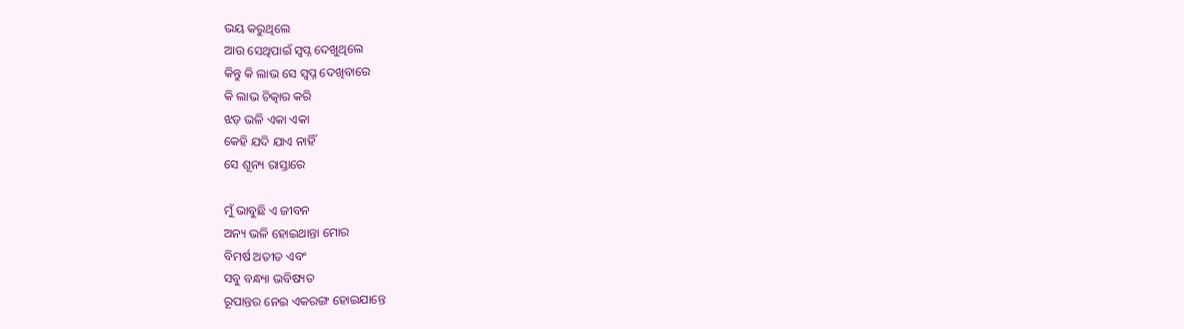ଭୟ କରୁଥିଲେ
ଆଉ ସେଥିପାଇଁ ସ୍ୱପ୍ନ ଦେଖୁଥିଲେ
କିନ୍ତୁ କି ଲାଭ ସେ ସ୍ୱପ୍ନ ଦେଖିବାରେ
କି ଲାଭ ଚିତ୍କାର କରି
ଝଡ଼ ଭଳି ଏକା ଏକା
କେହି ଯଦି ଯାଏ ନାହିଁ
ସେ ଶୂନ୍ୟ ରାସ୍ତାରେ

ମୁଁ ଭାବୁଛି ଏ ଜୀବନ
ଅନ୍ୟ ଭଳି ହୋଇଥାନ୍ତା ମୋର
ବିମର୍ଷ ଅତୀତ ଏବଂ
ସବୁ ବନ୍ଧ୍ୟା ଭବିଷ୍ୟତ
ରୂପାନ୍ତର ନେଇ ଏକରଙ୍ଗ ହୋଇଯାନ୍ତେ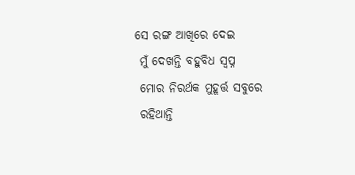ସେ ରଙ୍ଗ ଆଖିରେ ଦେଇ
 ମୁଁ ଦେଖନ୍ତି ବହୁବିଧ ସ୍ୱପ୍ନ
 ମୋର ନିରର୍ଥକ ମୁହୂର୍ତ୍ତ ସବୁରେ
 ରହିଥାନ୍ତି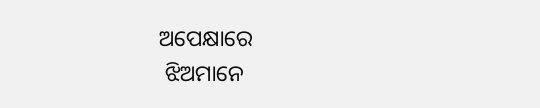ଅପେକ୍ଷାରେ
 ଝିଅମାନେ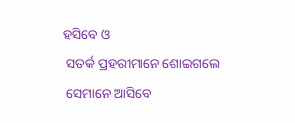ହସିବେ ଓ
 ସତର୍କ ପ୍ରହରୀମାନେ ଶୋଇଗଲେ
 ସେମାନେ ଆସିବେ